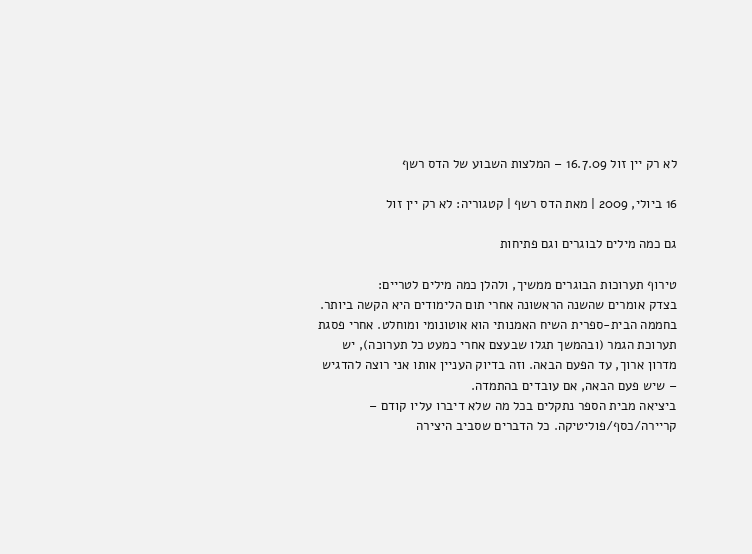לא רק יין זול 16.7.09 – המלצות השבוע של הדס רשף

16 ביולי, 2009 | מאת הדס רשף | קטגוריה: לא רק יין זול

גם כמה מילים לבוגרים וגם פתיחות

טירוף תערוכות הבוגרים ממשיך, ולהלן כמה מילים לטריים:
בצדק אומרים שהשנה הראשונה אחרי תום הלימודים היא הקשה ביותר. בחממה הבית-ספרית השיח האמנותי הוא אוטונומי ומוחלט. אחרי פסגת תערוכת הגמר (ובהמשך תגלו שבעצם אחרי כמעט כל תערוכה), יש מדרון ארוך, עד הפעם הבאה. וזה בדיוק העניין אותו אני רוצה להדגיש – שיש פעם הבאה, אם עובדים בהתמדה.
ביציאה מבית הספר נתקלים בכל מה שלא דיברו עליו קודם – קריירה/כסף/פוליטיקה. כל הדברים שסביב היצירה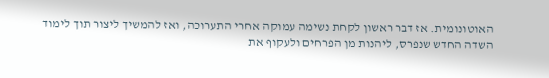האוטונומית. אז דבר ראשון לקחת נשימה עמוקה אחרי התערוכה, ואז להמשיך ליצור תוך לימוד השדה החדש שנפרס, ליהנות מן הפרחים ולעקוף את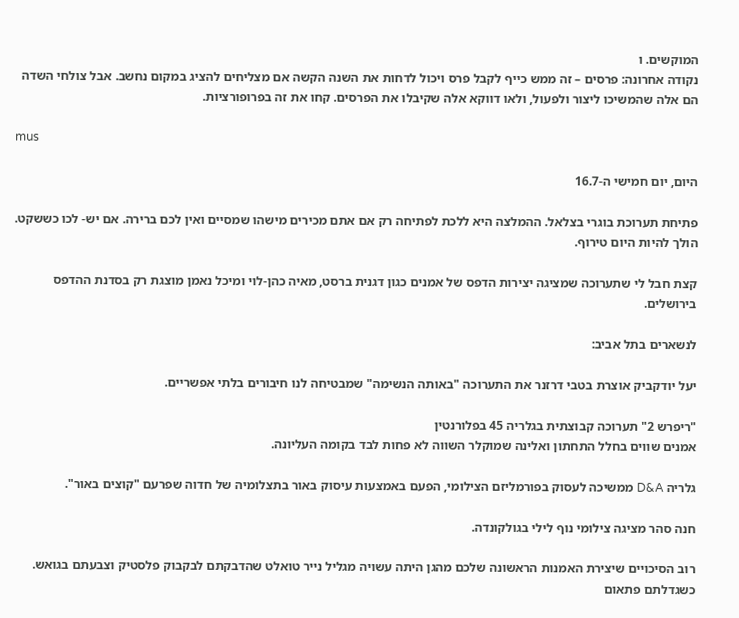המוקשים. ו
נקודה אחרונה: פרסים – זה ממש כייף לקבל פרס ויכול לדחות את השנה הקשה אם מצליחים להציג במקום נחשב. אבל צולחי השדה הם אלה שהמשיכו ליצור ולפעול, ולאו דווקא אלה שקיבלו את הפרסים. קחו את זה בפרופורציות.

mus

היום, יום חמישי ה-16.7

פתיחת תערוכת בוגרי בצלאל. ההמלצה היא ללכת לפתיחה רק אם אתם מכירים מישהו שמסיים ואין לכם ברירה. אם יש- לכו כששקט. הולך להיות היום טירוף.

קצת חבל לי שתערוכה שמציגה יצירות הדפס של אמנים כגון דגנית ברסט, מאיה כהן-לוי ומיכל נאמן מוצגת רק בסדנת ההדפס בירושלים.

לנשארים בתל אביב:

יעל יודקביק אוצרת בטבי דרזנר את התערוכה "באותה הנשימה" שמבטיחה לנו חיבורים בלתי אפשריים.

"ריפרש 2" תערוכה קבוצתית בגלריה 45 בפלורנטין
אמנים שווים בחלל התחתון ואלינה שמוקלר השווה לא פחות לבד בקומה העליונה.

גלריה D&A ממשיכה לעסוק בפורמליזם הצילומי, הפעם באמצעות עיסוק באור בתצלומיה של חדוה שפרעם "קוצים באור".

חנה סהר מציגה צילומי נוף לילי בגולקונדה.

רוב הסיכויים שיצירת האמנות הראשונה שלכם מהגן היתה עשויה מגליל נייר טואלט שהדבקתם לבקבוק פלסטיק וצבעתם בגואש. כשגדלתם פתאום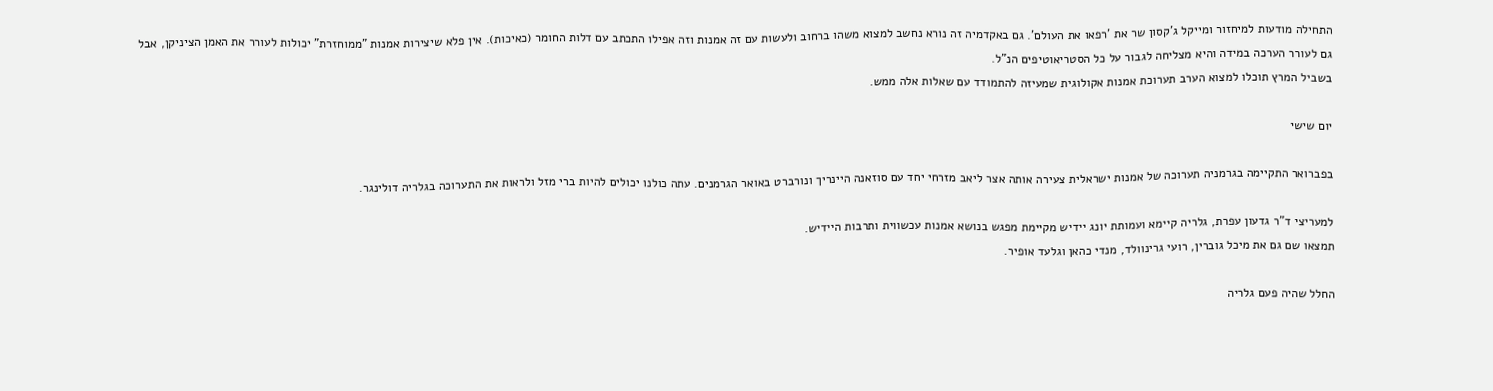התחילה מודעות למיחזור ומייקל ג'קסון שר את 'רפאו את העולם'. גם באקדמיה זה נורא נחשב למצוא משהו ברחוב ולעשות עם זה אמנות וזה אפילו התכתב עם דלות החומר (כאיכות). אין פלא שיצירות אמנות "ממוחזרת" יכולות לעורר את האמן הציניקן, אבל גם לעורר הערכה במידה והיא מצליחה לגבור על כל הסטריאוטיפים הנ"ל.
בשביל המרץ תוכלו למצוא הערב תערוכת אמנות אקולוגית שמעיזה להתמודד עם שאלות אלה ממש.

יום שישי

בפברואר התקיימה בגרמניה תערוכה של אמנות ישראלית צעירה אותה אצר ליאב מזרחי יחד עם סוזאנה היינריך ונורברט באואר הגרמנים. עתה כולנו יכולים להיות ברי מזל ולראות את התערוכה בגלריה דולינגר.

למעריצי ד"ר גדעון עפרת, גלריה קיימא ועמותת יונג יידיש מקיימת מפגש בנושא אמנות עכשווית ותרבות היידיש.
תמצאו שם גם את מיכל גוברין, רועי גרינוולד, מנדי כהאן וגלעד אופיר.

החלל שהיה פעם גלריה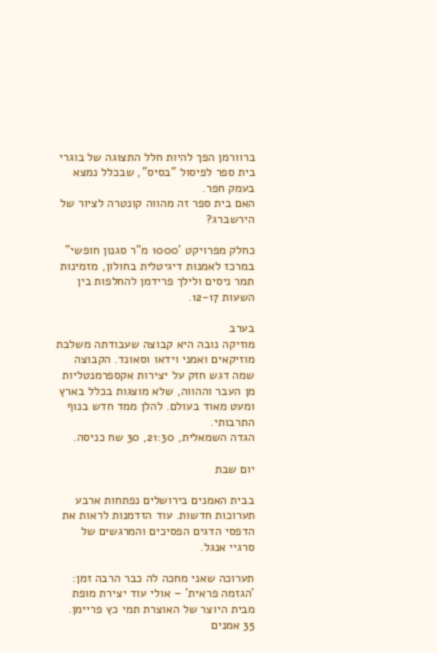ברוורמן הפך להיות חלל התצוגה של בוגרי בית ספר לפיסול "בסיס", שבכלל נמצא בעמק חפר.
האם בית ספר זה מהווה קונטרה לציור של הירשברג?

כחלק מפרויקט '1000 מ"ר סגנון חופשי" במרכז לאמנות דיגיטלית בחולון, מזמינות תמר ניסים ולילך פרידמן להחלפות בין השעות 12-17.

בערב
מוזיקה נובה היא קבוצה שעבודתה משלבת מוזיקאים ואמני וידאו וסאונד. הקבוצה שמה דגש חזק על יצירות אקספרמנטליות מן העבר וההווה, שלא מוצגות בכלל בארץ ומעט מאוד בעולם. להלן ממד חדש בנוף התרבותי.
הגדה השמאלית, 21:30, 30 שח כניסה.

יום שבת

בבית האמנים בירושלים נפתחות ארבע תערוכות חדשות. עוד הזדמנות לראות את הדפסי הדגים הפסיכים והמרגשים של סרגיי אנגל.

תערוכה שאני מחכה לה כבר הרבה זמן: 'הגזמה פראית' – אולי עוד יצירת מופת מבית היוצר של האוצרת תמי כץ פריימן. 35 אמנים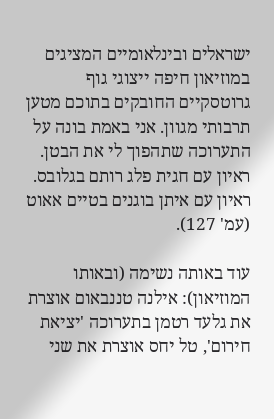ישראלים ובינלאומיים המציגים במוזיאון חיפה ייצוגי גוף גרוטסקיים החובקים בתוכם מטען תרבותי מגוון. אני באמת בונה על התערוכה שתהפוך לי את הבטן.
ראיון עם חגית פלג רותם בגלובס.
ראיון עם איתן בוגנים בטיים אאוט (עמ' 127).

עוד באותה נשימה (ובאותו המוזיאון): אילנה טננבאום אוצרת את גלעד רטמן בתערוכה 'יציאת חירום', טל יחס אוצרת את שני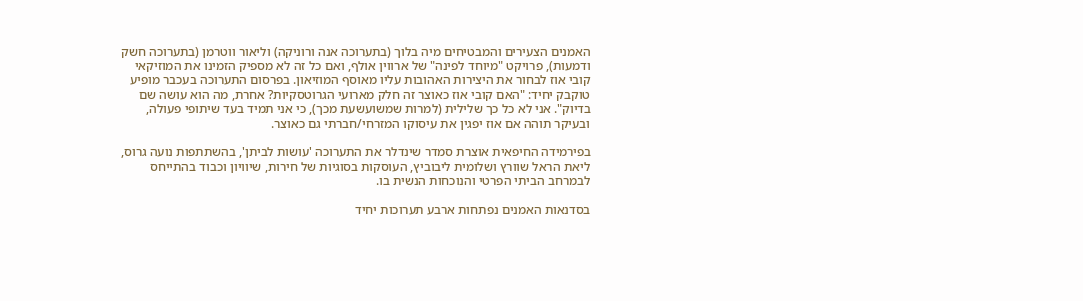האמנים הצעירים והמבטיחים מיה בלוך (בתערוכה אנה ורוניקה) וליאור ווטרמן (בתערוכה חשק ודמעות), פרויקט "מיוחד לפינה" של ארווין אולף, ואם כל זה לא מספיק הזמינו את המוזיקאי קובי אוז לבחור את היצירות האהובות עליו מאוסף המוזיאון. בפרסום התערוכה בעכבר מופיע טוקבק יחיד: "האם קובי אוז כאוצר זה חלק מארועי הגרוטסקיות? אחרת, מה הוא עושה שם בדיוק". אני לא כל כך שלילית (למרות שמשועשעת מכך), כי אני תמיד בעד שיתופי פעולה, ובעיקר תוהה אם אוז יפגין את עיסוקו המזרחי/חברתי גם כאוצר.

בפירמידה החיפאית אוצרת סמדר שינדלר את התערוכה 'עושות לביתן', בהשתתפות נועה גרוס, ליאת הראל שוורץ ושלומית ליבוביץ, העוסקות בסוגיות של חירות, שיוויון וכבוד בהתייחס לבמרחב הביתי הפרטי והנוכחות הנשית בו.

בסדנאות האמנים נפתחות ארבע תערוכות יחיד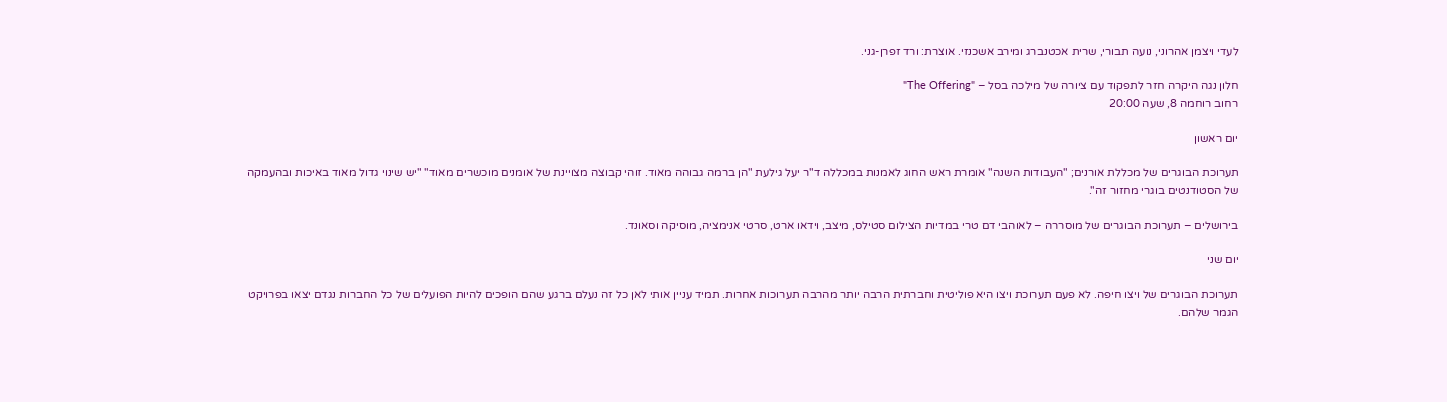לעדי ויצמן אהרוני, נועה תבורי, שרית אכטנברג ומירב אשכנזי. אוצרת: ורד זפרן-גני.

חלון נגה היקרה חזר לתפקוד עם ציורה של מילכה בסל – "The Offering"
רחוב רוחמה 8, שעה 20:00

יום ראשון

תערוכת הבוגרים של מכללת אורנים; "העבודות השנה" אומרת ראש החוג לאמנות במכללה ד"ר יעל גילעת "הן ברמה גבוהה מאוד. זוהי קבוצה מצויינת של אומנים מוכשרים מאוד" "יש שינוי גדול מאוד באיכות ובהעמקה של הסטודנטים בוגרי מחזור זה".

בירושלים – תערוכת הבוגרים של מוסררה – לאוהבי דם טרי במדיות הצילום סטילס, מיצב, וידאו ארט, סרטי אנימציה, מוסיקה וסאונד.

יום שני

תערוכת הבוגרים של ויצו חיפה. לא פעם תערוכת ויצו היא פוליטית וחברתית הרבה יותר מהרבה תערוכות אחרות. תמיד עניין אותי לאן כל זה נעלם ברגע שהם הופכים להיות הפועלים של כל החברות נגדם יצאו בפרויקט הגמר שלהם.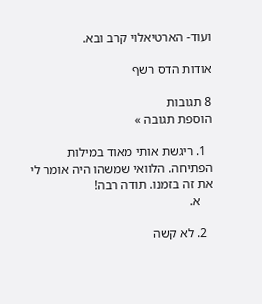ועוד- הארטיאלוי קרב ובא.

אודות הדס רשף

8 תגובות
הוספת תגובה »

  1. ריגשת אותי מאוד במילות הפתיחה. הלוואי שמשהו היה אומר לי את זה בזמנו. תודה רבה!
    א.

  2. לא קשה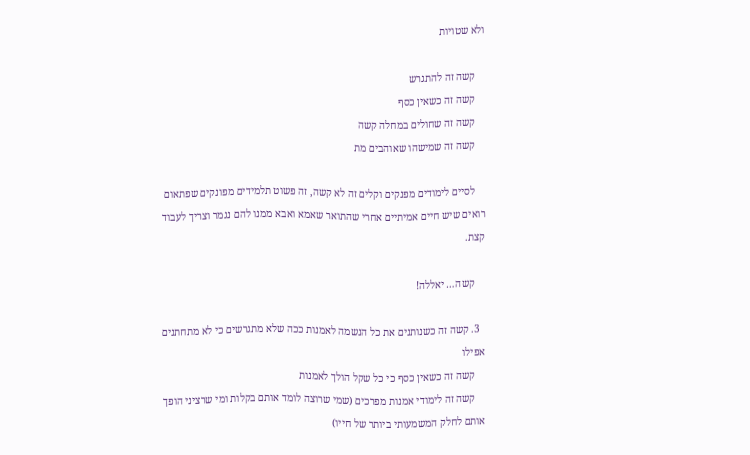ולא שטויות

    קשה זה להתגרש
    קשה זה כשאין כסף
    קשה זה שחולים במחלה קשה
    קשה זה שמישהו שאוהבים מת

    לסיים לימודים מפנקים וקלים זה לא קשה, זה פשוט תלמידים מפונקים שפתאום רואים שיש חיים אמיתיים אחרי שהתואר שאמא ואבא ממנו להם נגמר וצריך לעבוד קצת.

    קשה… יאללה!

  3. קשה זה כשנותנים את כל הנשמה לאמנות ככה שלא מתגרשים כי לא מתחתנים אפילו
    קשה זה כשאין כסף כי כל שקל הולך לאמנות
    קשה זה לימודי אמנות מפרכים (שמי שרוצה לומד אותם בקלות ומי שרציני הופך אותם לחלק המשמעותי ביותר של חייו)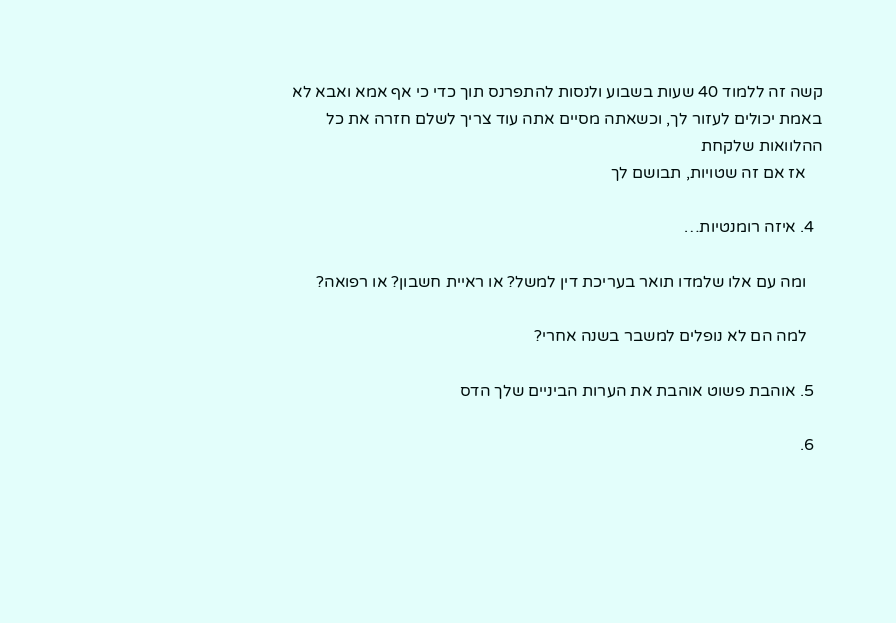קשה זה ללמוד 40 שעות בשבוע ולנסות להתפרנס תוך כדי כי אף אמא ואבא לא באמת יכולים לעזור לך, וכשאתה מסיים אתה עוד צריך לשלם חזרה את כל ההלוואות שלקחת
    אז אם זה שטויות, תבושם לך

  4. איזה רומנטיות…

    ומה עם אלו שלמדו תואר בעריכת דין למשל? או ראיית חשבון? או רפואה?

    למה הם לא נופלים למשבר בשנה אחרי?

  5. אוהבת פשוט אוהבת את הערות הביניים שלך הדס

  6.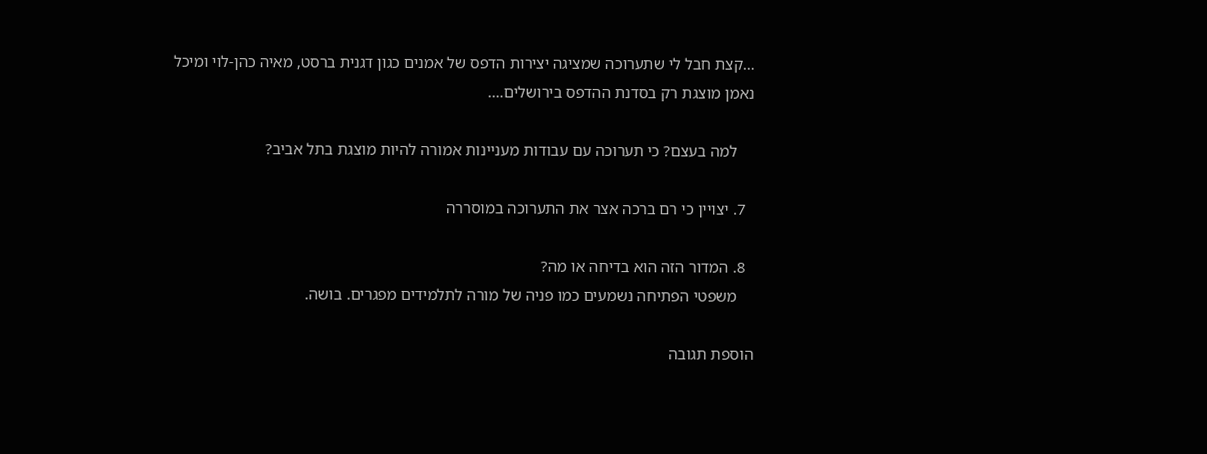…קצת חבל לי שתערוכה שמציגה יצירות הדפס של אמנים כגון דגנית ברסט, מאיה כהן-לוי ומיכל נאמן מוצגת רק בסדנת ההדפס בירושלים….

    למה בעצם? כי תערוכה עם עבודות מעניינות אמורה להיות מוצגת בתל אביב?

  7. יצויין כי רם ברכה אצר את התערוכה במוסררה

  8. המדור הזה הוא בדיחה או מה?
    משפטי הפתיחה נשמעים כמו פניה של מורה לתלמידים מפגרים. בושה.

הוספת תגובה